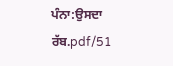ਪੰਨਾ:ਉਸਦਾ ਰੱਬ.pdf/51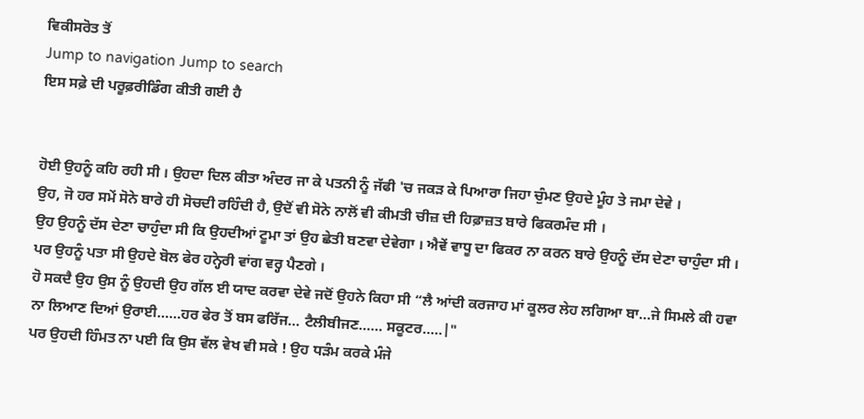ਵਿਕੀਸਰੋਤ ਤੋਂ
Jump to navigation Jump to search
ਇਸ ਸਫ਼ੇ ਦੀ ਪਰੂਫ਼ਰੀਡਿੰਗ ਕੀਤੀ ਗਈ ਹੈ


ਹੋਈ ਉਹਨੂੰ ਕਹਿ ਰਹੀ ਸੀ । ਉਹਦਾ ਦਿਲ ਕੀਤਾ ਅੰਦਰ ਜਾ ਕੇ ਪਤਨੀ ਨੂੰ ਜੱਫੀ 'ਚ ਜਕੜ ਕੇ ਪਿਆਰਾ ਜਿਹਾ ਚੁੰਮਣ ਉਹਦੇ ਮੂੰਹ ਤੇ ਜਮਾ ਦੇਵੇ ।
ਉਹ, ਜੋ ਹਰ ਸਮੇਂ ਸੋਨੇ ਬਾਰੇ ਹੀ ਸੋਚਦੀ ਰਹਿੰਦੀ ਹੈ, ਉਦੋਂ ਵੀ ਸੋਨੇ ਨਾਲੋਂ ਵੀ ਕੀਮਤੀ ਚੀਜ਼ ਦੀ ਹਿਫ਼ਾਜ਼ਤ ਬਾਰੇ ਫਿਕਰਮੰਦ ਸੀ ।
ਉਹ ਉਹਨੂੰ ਦੱਸ ਦੇਣਾ ਚਾਹੁੰਦਾ ਸੀ ਕਿ ਉਹਦੀਆਂ ਟੂਮਾ ਤਾਂ ਉਹ ਛੇਤੀ ਬਣਵਾ ਦੇਵੇਗਾ । ਐਵੇਂ ਵਾਧੂ ਦਾ ਫਿਕਰ ਨਾ ਕਰਨ ਬਾਰੇ ਉਹਨੂੰ ਦੱਸ ਦੇਣਾ ਚਾਹੁੰਦਾ ਸੀ । ਪਰ ਉਹਨੂੰ ਪਤਾ ਸੀ ਉਹਦੇ ਬੋਲ ਫੇਰ ਹਨ੍ਹੇਰੀ ਵਾਂਗ ਵਰ੍ਹ ਪੈਣਗੇ ।
ਹੋ ਸਕਦੈ ਉਹ ਉਸ ਨੂੰ ਉਹਦੀ ਉਹ ਗੱਲ ਈ ਯਾਦ ਕਰਵਾ ਦੇਵੇ ਜਦੋਂ ਉਹਨੇ ਕਿਹਾ ਸੀ “ਲੈ ਆਂਦੀ ਕਰਜਾਹ ਮਾਂ ਕੂਲਰ ਲੇਹ ਲਗਿਆ ਬਾ...ਜੇ ਸਿਮਲੇ ਕੀ ਹਵਾ ਨਾ ਲਿਆਣ ਦਿਆਂ ਉਰਾਈ......ਹਰ ਫੇਰ ਤੋਂ ਬਸ ਫਰਿੱਜ... ਟੈਲੀਬੀਜਣ...... ਸਕੂਟਰ.....|"
ਪਰ ਉਹਦੀ ਹਿੰਮਤ ਨਾ ਪਈ ਕਿ ਉਸ ਵੱਲ ਵੇਖ ਵੀ ਸਕੇ ! ਉਹ ਧੜੰਮ ਕਰਕੇ ਮੰਜੇ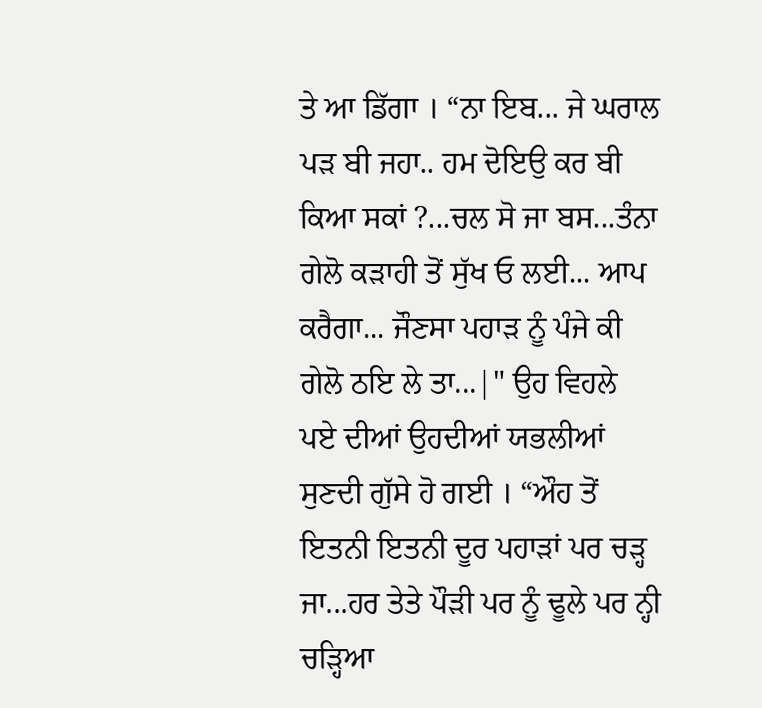ਤੇ ਆ ਡਿੱਗਾ । “ਨਾ ਇਬ... ਜੇ ਘਰਾਲ ਪੜ ਬੀ ਜਹਾ.. ਹਮ ਦੋਇਉ ਕਰ ਬੀ ਕਿਆ ਸਕਾਂ ?...ਚਲ ਸੋ ਜਾ ਬਸ...ਤੰਨਾ ਗੇਲੋ ਕੜਾਹੀ ਤੋਂ ਸੁੱਖ ਓ ਲਈ... ਆਪ ਕਰੈਗਾ... ਜੌਣਸਾ ਪਹਾੜ ਨੂੰ ਪੰਜੇ ਕੀ ਗੇਲੋ ਠਇ ਲੇ ਤਾ...|" ਉਹ ਵਿਹਲੇ ਪਏ ਦੀਆਂ ਉਹਦੀਆਂ ਯਭਲੀਆਂ ਸੁਣਦੀ ਗੁੱਸੇ ਹੋ ਗਈ । “ਔਹ ਤੋਂ ਇਤਨੀ ਇਤਨੀ ਦੂਰ ਪਹਾੜਾਂ ਪਰ ਚੜ੍ਹ ਜਾ...ਹਰ ਤੇਤੇ ਪੌੜੀ ਪਰ ਨੂੰ ਢੂਲੇ ਪਰ ਨ੍ਹੀ ਚੜ੍ਹਿਆ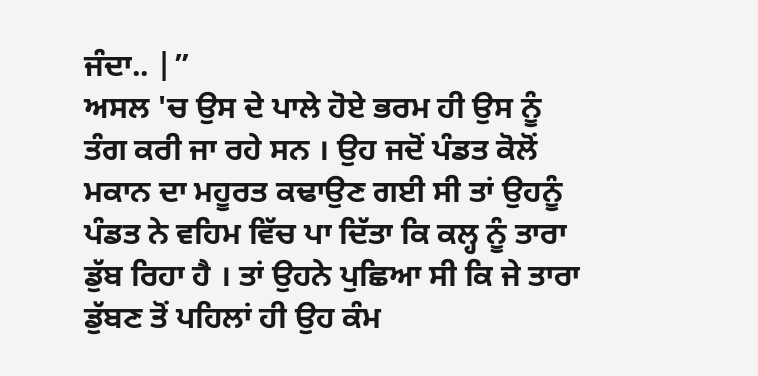ਜੰਦਾ.. |”
ਅਸਲ 'ਚ ਉਸ ਦੇ ਪਾਲੇ ਹੋਏ ਭਰਮ ਹੀ ਉਸ ਨੂੰ ਤੰਗ ਕਰੀ ਜਾ ਰਹੇ ਸਨ । ਉਹ ਜਦੋਂ ਪੰਡਤ ਕੋਲੋਂ ਮਕਾਨ ਦਾ ਮਹੂਰਤ ਕਢਾਉਣ ਗਈ ਸੀ ਤਾਂ ਉਹਨੂੰ ਪੰਡਤ ਨੇ ਵਹਿਮ ਵਿੱਚ ਪਾ ਦਿੱਤਾ ਕਿ ਕਲ੍ਹ ਨੂੰ ਤਾਰਾ ਡੁੱਬ ਰਿਹਾ ਹੈ । ਤਾਂ ਉਹਨੇ ਪੁਛਿਆ ਸੀ ਕਿ ਜੇ ਤਾਰਾ ਡੁੱਬਣ ਤੋਂ ਪਹਿਲਾਂ ਹੀ ਉਹ ਕੰਮ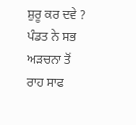ਸ਼ੁਰੂ ਕਰ ਦਵੇ ? ਪੰਡਤ ਨੇ ਸਭ ਅੜਚਨਾ ਤੋਂ ਰਾਹ ਸਾਫ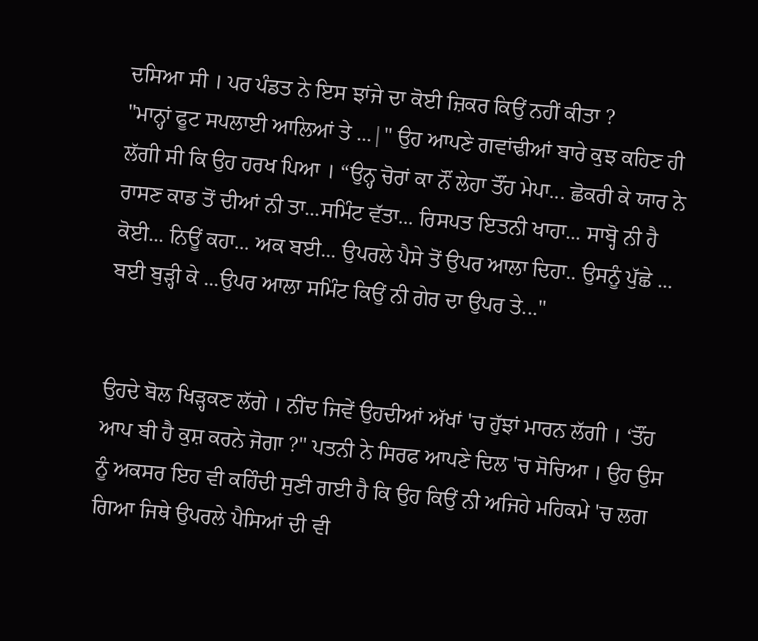ਦਸਿਆ ਸੀ । ਪਰ ਪੰਡਤ ਨੇ ਇਸ ਝਾਂਜੇ ਦਾ ਕੋਈ ਜ਼ਿਕਰ ਕਿਉਂ ਨਹੀਂ ਕੀਤਾ ?
"ਮਾਨ੍ਹਾਂ ਫੂਟ ਸਪਲਾਈ ਆਲਿਆਂ ਤੇ ...|" ਉਹ ਆਪਣੇ ਗਵਾਂਢੀਆਂ ਬਾਰੇ ਕੁਝ ਕਹਿਣ ਹੀ ਲੱਗੀ ਸੀ ਕਿ ਉਹ ਹਰਖ ਪਿਆ । “ਉਨ੍ਹ ਚੋਰਾਂ ਕਾ ਨੌਂ ਲੇਹਾ ਤੌਂਹ ਮੇਪਾ... ਛੋਕਰੀ ਕੇ ਯਾਰ ਨੇ ਰਾਸਣ ਕਾਡ ਤੋਂ ਦੀਆਂ ਨੀ ਤਾ...ਸਮਿੰਟ ਵੱਤਾ... ਰਿਸਪਤ ਇਤਨੀ ਖਾਹਾ... ਸਾਬ੍ਹੋ ਨੀ ਹੈ ਕੋਈ... ਨਿਊਂ ਕਹਾ... ਅਕ ਬਈ... ਉਪਰਲੇ ਪੈਸੇ ਤੋਂ ਉਪਰ ਆਲਾ ਦਿਹਾ.. ਉਸਨੂੰ ਪੁੱਛੇ ... ਬਈ ਬੁੜ੍ਹੀ ਕੇ ...ਉਪਰ ਆਲਾ ਸਮਿੰਟ ਕਿਉਂ ਨੀ ਗੇਰ ਦਾ ਉਪਰ ਤੇ..."


ਉਹਦੇ ਬੋਲ ਖਿੜ੍ਹਕਣ ਲੱਗੇ । ਨੀਂਦ ਜਿਵੇਂ ਉਹਦੀਆਂ ਅੱਖਾਂ 'ਚ ਹੁੱਝਾਂ ਮਾਰਨ ਲੱਗੀ । ‘ਤੌਂਹ ਆਪ ਬੀ ਹੈ ਕੁਸ਼ ਕਰਨੇ ਜੋਗਾ ?" ਪਤਨੀ ਨੇ ਸਿਰਫ ਆਪਣੇ ਦਿਲ 'ਚ ਸੋਚਿਆ । ਉਹ ਉਸ ਨੂੰ ਅਕਸਰ ਇਹ ਵੀ ਕਹਿੰਦੀ ਸੁਣੀ ਗਈ ਹੈ ਕਿ ਉਹ ਕਿਉਂ ਨੀ ਅਜਿਹੇ ਮਹਿਕਮੇ 'ਚ ਲਗ ਗਿਆ ਜਿਥੇ ਉਪਰਲੇ ਪੈਸਿਆਂ ਦੀ ਵੀ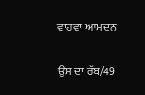ਵਾਹਵਾ ਆਮਦਨ

ਉਸ ਦਾ ਰੱਬ/49